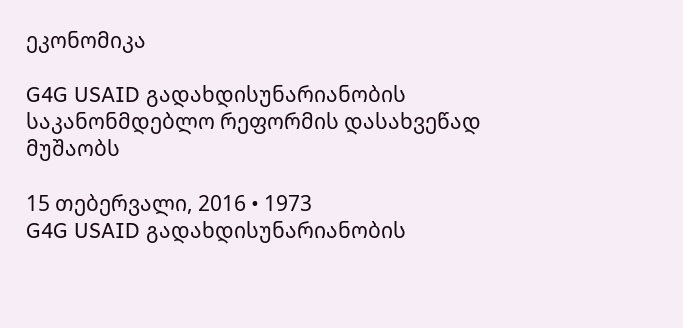ეკონომიკა

G4G USAID გადახდისუნარიანობის საკანონმდებლო რეფორმის დასახვეწად მუშაობს

15 თებერვალი, 2016 • 1973
G4G USAID გადახდისუნარიანობის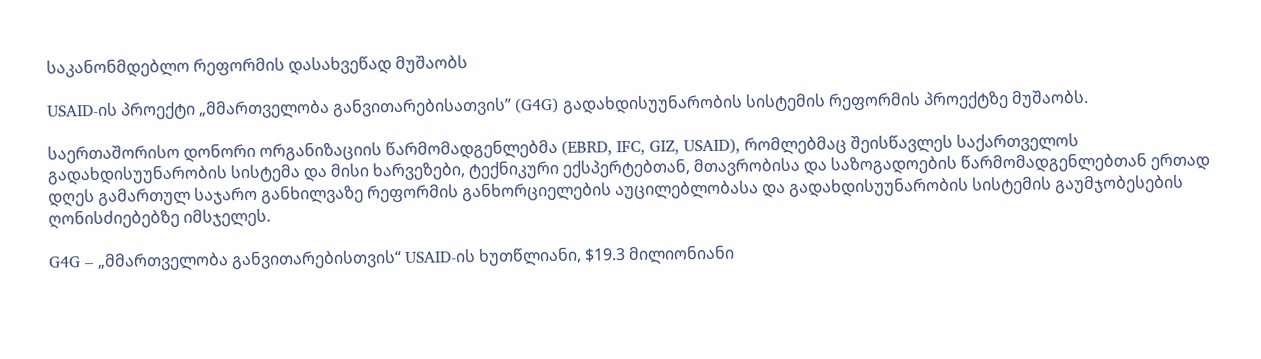საკანონმდებლო რეფორმის დასახვეწად მუშაობს

USAID-ის პროექტი „მმართველობა განვითარებისათვის” (G4G) გადახდისუუნარობის სისტემის რეფორმის პროექტზე მუშაობს.

საერთაშორისო დონორი ორგანიზაციის წარმომადგენლებმა (EBRD, IFC, GIZ, USAID), რომლებმაც შეისწავლეს საქართველოს გადახდისუუნარობის სისტემა და მისი ხარვეზები, ტექნიკური ექსპერტებთან, მთავრობისა და საზოგადოების წარმომადგენლებთან ერთად დღეს გამართულ საჯარო განხილვაზე რეფორმის განხორციელების აუცილებლობასა და გადახდისუუნარობის სისტემის გაუმჯობესების ღონისძიებებზე იმსჯელეს.

G4G – „მმართველობა განვითარებისთვის“ USAID-ის ხუთწლიანი, $19.3 მილიონიანი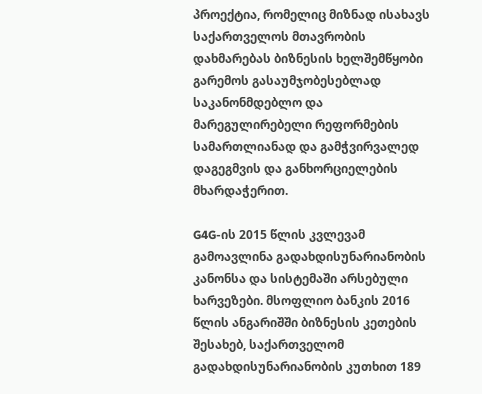პროექტია, რომელიც მიზნად ისახავს საქართველოს მთავრობის დახმარებას ბიზნესის ხელშემწყობი გარემოს გასაუმჯობესებლად საკანონმდებლო და მარეგულირებელი რეფორმების სამართლიანად და გამჭვირვალედ დაგეგმვის და განხორციელების მხარდაჭერით.

G4G-ის 2015 წლის კვლევამ გამოავლინა გადახდისუნარიანობის კანონსა და სისტემაში არსებული ხარვეზები. მსოფლიო ბანკის 2016 წლის ანგარიშში ბიზნესის კეთების შესახებ, საქართველომ გადახდისუნარიანობის კუთხით 189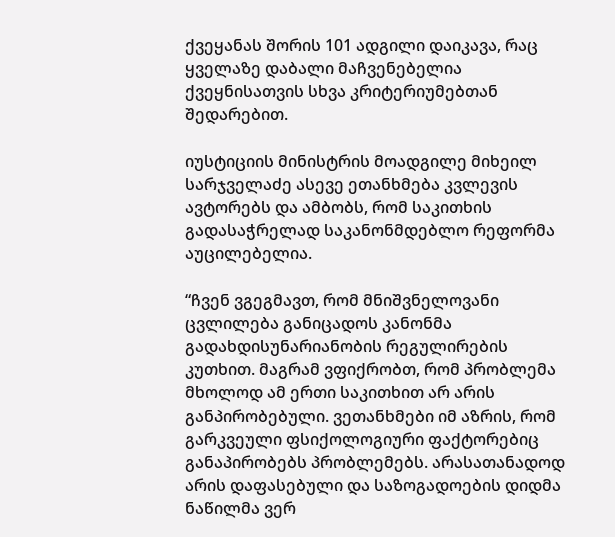ქვეყანას შორის 101 ადგილი დაიკავა, რაც ყველაზე დაბალი მაჩვენებელია ქვეყნისათვის სხვა კრიტერიუმებთან შედარებით.

იუსტიციის მინისტრის მოადგილე მიხეილ სარჯველაძე ასევე ეთანხმება კვლევის ავტორებს და ამბობს, რომ საკითხის გადასაჭრელად საკანონმდებლო რეფორმა აუცილებელია.

“ჩვენ ვგეგმავთ, რომ მნიშვნელოვანი ცვლილება განიცადოს კანონმა გადახდისუნარიანობის რეგულირების კუთხით. მაგრამ ვფიქრობთ, რომ პრობლემა მხოლოდ ამ ერთი საკითხით არ არის განპირობებული. ვეთანხმები იმ აზრის, რომ გარკვეული ფსიქოლოგიური ფაქტორებიც განაპირობებს პრობლემებს. არასათანადოდ არის დაფასებული და საზოგადოების დიდმა ნაწილმა ვერ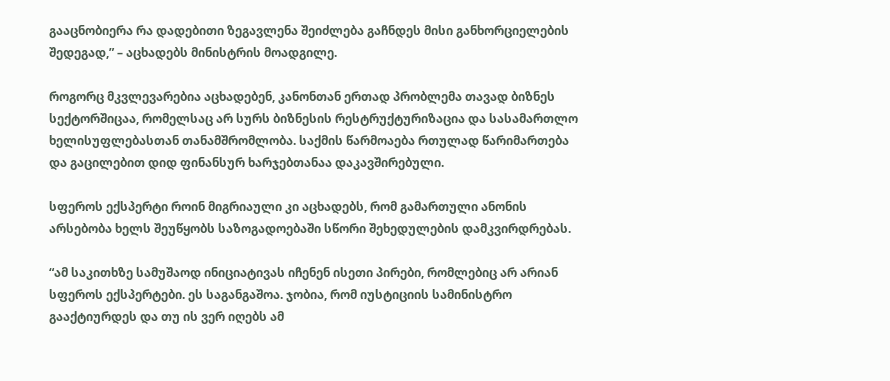გააცნობიერა რა დადებითი ზეგავლენა შეიძლება გაჩნდეს მისი განხორციელების შედეგად,” – აცხადებს მინისტრის მოადგილე.

როგორც მკვლევარებია აცხადებენ, კანონთან ერთად პრობლემა თავად ბიზნეს სექტორშიცაა, რომელსაც არ სურს ბიზნესის რესტრუქტურიზაცია და სასამართლო ხელისუფლებასთან თანამშრომლობა. საქმის წარმოაება რთულად წარიმართება და გაცილებით დიდ ფინანსურ ხარჯებთანაა დაკავშირებული.

სფეროს ექსპერტი როინ მიგრიაული კი აცხადებს, რომ გამართული ანონის არსებობა ხელს შეუწყობს საზოგადოებაში სწორი შეხედულების დამკვირდრებას.

“ამ საკითხზე სამუშაოდ ინიციატივას იჩენენ ისეთი პირები, რომლებიც არ არიან სფეროს ექსპერტები. ეს საგანგაშოა. ჯობია, რომ იუსტიციის სამინისტრო გააქტიურდეს და თუ ის ვერ იღებს ამ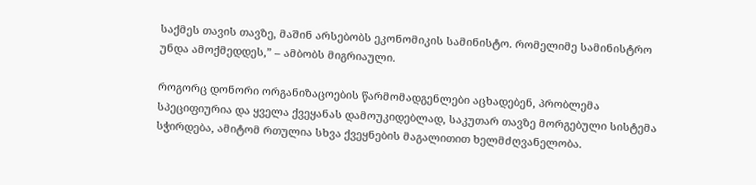საქმეს თავის თავზე, მაშინ არსებობს ეკონომიკის სამინისტო. რომელიმე სამინისტრო უნდა ამოქმედდეს,” – ამბობს მიგრიაული.

როგორც დონორი ორგანიზაცოების წარმომადგენლები აცხადებენ, პრობლემა სპეციფიურია და ყველა ქვეყანას დამოუკიდებლად, საკუთარ თავზე მორგებული სისტემა სჭირდება, ამიტომ რთულია სხვა ქვეყნების მაგალითით ხელმძღვანელობა.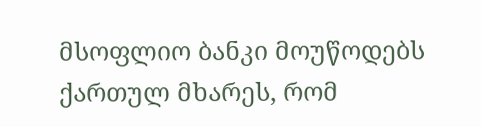მსოფლიო ბანკი მოუწოდებს ქართულ მხარეს, რომ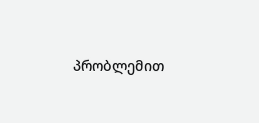პრობლემით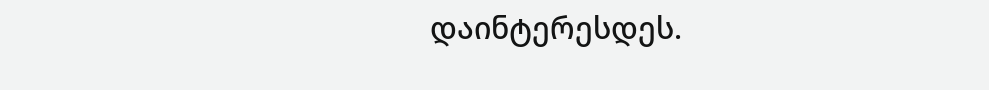დაინტერესდეს.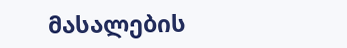მასალების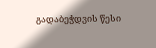გადაბეჭდვის წესი